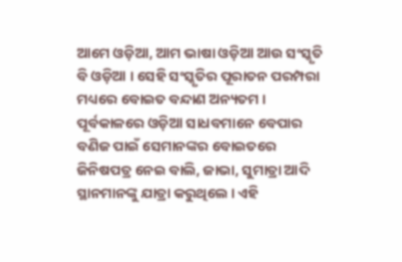ଆମେ ଓଡ଼ିଆ, ଆମ ଭାଷା ଓଡ଼ିଆ ଆଉ ସଂସ୍କୃତି ବି ଓଡ଼ିଆ । ସେହି ସଂସ୍କୃତିର ପୂରାତନ ପରମ୍ପରା ମଧ୍ୟରେ ବୋଇତ ବନ୍ଦାଣ ଅନ୍ୟତମ । ପୂର୍ବକାଳରେ ଓଡ଼ିଆ ସାଧବମାନେ ବେପାର ବଣିଜ ପାଇଁ ସେମାନଙ୍କର ବୋଇତରେ ଜିନିଷପତ୍ର ନେଇ ବାଲି, ଜାଭା, ସୁମାତ୍ରା ଆଦି ସ୍ଥାନମାନଙ୍କୁ ଯାତ୍ରା କରୁଥିଲେ । ଏହି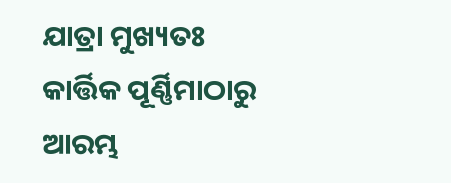ଯାତ୍ରା ମୁଖ୍ୟତଃ କାର୍ତ୍ତିକ ପୂର୍ଣ୍ଣିମାଠାରୁ ଆରମ୍ଭ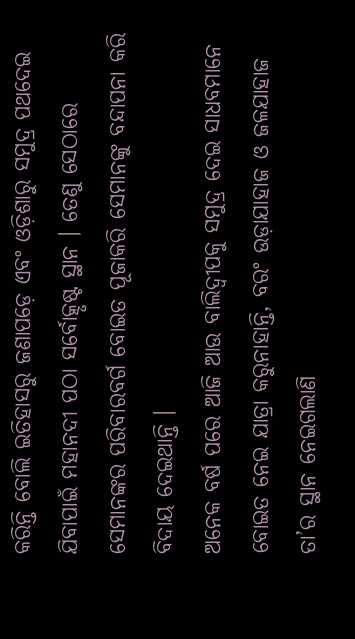କରିନ୍ତି ବୋଲି ଇତିହାସରୁ ଜଣାପଡ଼େ ଏବଂ ଓଡ଼ିଶାରୁ ସମୁଦ୍ର ପଥଦେଇ ଯିବାପାଇଁ ମହାନଦୀ ପଠା ସର୍ବୋତ୍କୃଷ୍ଟ ସ୍ଥାନ । ତେଣୁ ସେଠାରେ ସେମାନଙ୍କର ପରିବାରବର୍ଗ ବୋଇତ ପୂଜାକରି ସେମାନଙ୍କୁ ବନ୍ଦାପନା କରି ବିଦାୟ ଦେଇଥାନ୍ତି ।
ଅନେକ ବର୍ଷ ପରେ ଆଜି ଆଉ ବାଲିଦ୍ୱୀପକୁ ସମୁଦ୍ର ଦେଇ ସାଧବମାନେ ବୋଇତ ନେଇ ଯାତ୍ରା କରୁନାହାନ୍ତି, ବରଂ ଉଡ଼ାଯାହାଜ ଓ ଜଳଯାହାଜ ତା’ର ସ୍ଥାନ ନେଇଗଲାଣି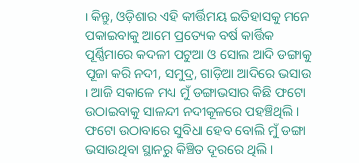। କିନ୍ତୁ, ଓଡ଼ିଶାର ଏହି କୀର୍ତ୍ତିମୟ ଇତିହାସକୁ ମନେ ପକାଇବାକୁ ଆମେ ପ୍ରତ୍ୟେକ ବର୍ଷ କାର୍ତ୍ତିକ ପୂର୍ଣ୍ଣିମାରେ କଦଳୀ ପଟୁଆ ଓ ସୋଲ ଆଦି ଡଙ୍ଗାକୁ ପୂଜା କରି ନଦୀ, ସମୁଦ୍ର, ଗାଡ଼ିଆ ଆଦିରେ ଭସାଉ । ଆଜି ସକାଳେ ମଧ୍ୟ ମୁଁ ଡଙ୍ଗାଭସାର କିଛି ଫଟୋ ଉଠାଇବାକୁ ସାଳନ୍ଦୀ ନଦୀକୂଳରେ ପହଞ୍ଚିଥିଲି । ଫଟୋ ଉଠାବାରେ ସୁବିଧା ହେବ ବୋଲି ମୁଁ ଡଙ୍ଗା ଭସାଉଥିବା ସ୍ଥାନରୁ କିଞ୍ଚିତ ଦୂରରେ ଥିଲି ।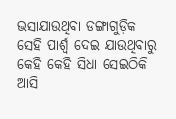ଭସାଯାଉଥିବା ଡଙ୍ଗାଗୁଡ଼ିକ ସେହି ପାର୍ଶ୍ୱ ଦେଇ ଯାଉଥିବାରୁ କେହି କେହି ସିଧା ସେଇଠିକି ଆସି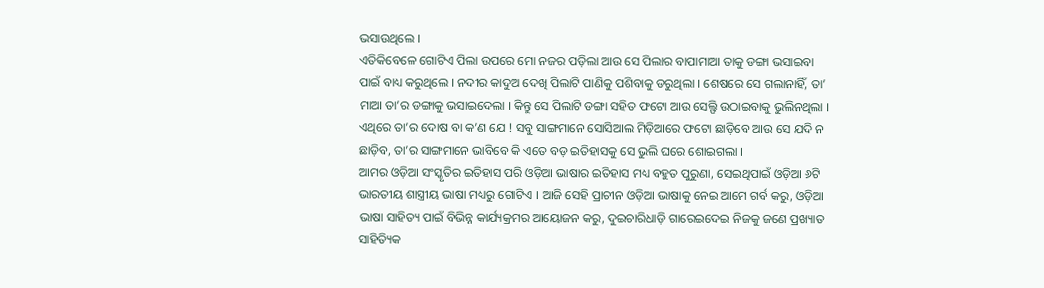ଭସାଉଥିଲେ ।
ଏତିକିବେଳେ ଗୋଟିଏ ପିଲା ଉପରେ ମୋ ନଜର ପଡ଼ିଲା ଆଉ ସେ ପିଲାର ବାପାମାଆ ତାକୁ ଡଙ୍ଗା ଭସାଇବା ପାଇଁ ବାଧ୍ୟ କରୁଥିଲେ । ନଦୀର କାଦୁଅ ଦେଖି ପିଲାଟି ପାଣିକୁ ପଶିବାକୁ ଡରୁଥିଲା । ଶେଷରେ ସେ ଗଲାନାହିଁ, ତା’ ମାଆ ତା’ର ଡଙ୍ଗାକୁ ଭସାଇଦେଲା । କିନ୍ତୁ ସେ ପିଲାଟି ଡଙ୍ଗା ସହିତ ଫଟୋ ଆଉ ସେଲ୍ଫି ଉଠାଇବାକୁ ଭୁଲିନଥିଲା । ଏଥିରେ ତା’ର ଦୋଷ ବା କ’ଣ ଯେ ! ସବୁ ସାଙ୍ଗମାନେ ସୋସିଆଲ ମିଡ଼ିଆରେ ଫଟୋ ଛାଡ଼ିବେ ଆଉ ସେ ଯଦି ନ ଛାଡ଼ିବ, ତା’ର ସାଙ୍ଗମାନେ ଭାବିବେ କି ଏତେ ବଡ଼ ଇତିହାସକୁ ସେ ଭୁଲି ଘରେ ଶୋଇଗଲା ।
ଆମର ଓଡ଼ିଆ ସଂସ୍କୃତିର ଇତିହାସ ପରି ଓଡ଼ିଆ ଭାଷାର ଇତିହାସ ମଧ୍ୟ ବହୁତ ପୁରୁଣା, ସେଇଥିପାଇଁ ଓଡ଼ିଆ ୬ଟି ଭାରତୀୟ ଶାସ୍ତ୍ରୀୟ ଭାଷା ମଧ୍ୟରୁ ଗୋଟିଏ । ଆଜି ସେହି ପ୍ରାଚୀନ ଓଡ଼ିଆ ଭାଷାକୁ ନେଇ ଆମେ ଗର୍ବ କରୁ, ଓଡ଼ିଆ ଭାଷା ସାହିତ୍ୟ ପାଇଁ ବିଭିନ୍ନ କାର୍ଯ୍ୟକ୍ରମର ଆୟୋଜନ କରୁ, ଦୁଇଚାରିଧାଡ଼ି ଗାରେଇଦେଇ ନିଜକୁ ଜଣେ ପ୍ରଖ୍ୟାତ ସାହିତ୍ୟିକ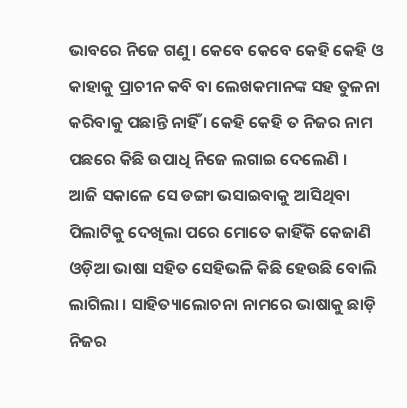ଭାବରେ ନିଜେ ଗଣୁ । କେବେ କେବେ କେହି କେହି ଓ କାହାକୁ ପ୍ରାଚୀନ କବି ବା ଲେଖକମାନଙ୍କ ସହ ତୁଳନା କରିବାକୁ ପଛାନ୍ତି ନାହିଁ । କେହି କେହି ତ ନିଜର ନାମ ପଛରେ କିଛି ଉପାଧି ନିଜେ ଲଗାଇ ଦେଲେଣି ।
ଆଜି ସକାଳେ ସେ ଡଙ୍ଗା ଭସାଇବାକୁ ଆସିଥିବା ପିଲାଟିକୁ ଦେଖିଲା ପରେ ମୋତେ କାହିଁକି କେଜାଣି ଓଡ଼ିଆ ଭାଷା ସହିତ ସେହିଭଳି କିଛି ହେଉଛି ବୋଲି ଲାଗିଲା । ସାହିତ୍ୟାଲୋଚନା ନାମରେ ଭାଷାକୁ ଛାଡ଼ି ନିଜର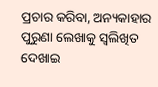ପ୍ରଚାର କରିବା, ଅନ୍ୟକାହାର ପୁରୁଣା ଲେଖାକୁ ସ୍ୱଲିଖିତ ଦେଖାଇ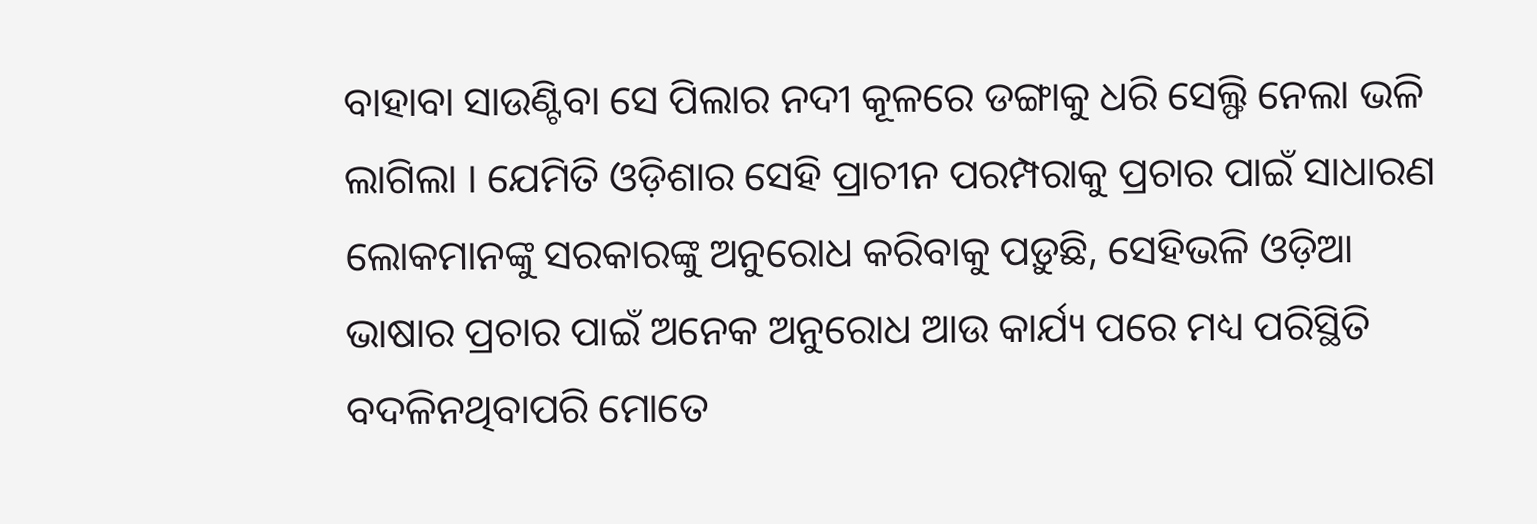ବାହାବା ସାଉଣ୍ଟିବା ସେ ପିଲାର ନଦୀ କୂଳରେ ଡଙ୍ଗାକୁ ଧରି ସେଲ୍ଫି ନେଲା ଭଳି ଲାଗିଲା । ଯେମିତି ଓଡ଼ିଶାର ସେହି ପ୍ରାଚୀନ ପରମ୍ପରାକୁ ପ୍ରଚାର ପାଇଁ ସାଧାରଣ ଲୋକମାନଙ୍କୁ ସରକାରଙ୍କୁ ଅନୁରୋଧ କରିବାକୁ ପଡ଼ୁଛି, ସେହିଭଳି ଓଡ଼ିଆ ଭାଷାର ପ୍ରଚାର ପାଇଁ ଅନେକ ଅନୁରୋଧ ଆଉ କାର୍ଯ୍ୟ ପରେ ମଧ୍ୟ ପରିସ୍ଥିତି ବଦଳିନଥିବାପରି ମୋତେ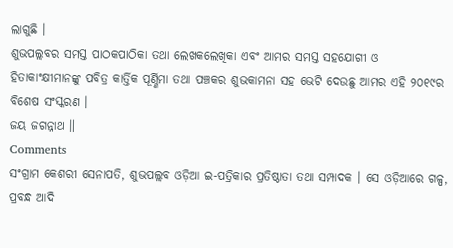ଲାଗୁଛି ।
ଶୁଭପଲ୍ଲବର ସମସ୍ତ ପାଠକପାଠିକା ତଥା ଲେଖକଲେଖିକା ଏବଂ ଆମର ସମସ୍ତ ସହଯୋଗୀ ଓ ହିତାକାଂକ୍ଷୀମାନଙ୍କୁ ପବିତ୍ର କାର୍ତ୍ତିକ ପୂର୍ଣ୍ଣିମା ତଥା ପଞ୍ଚକର ଶୁଭକାମନା ସହ ଭେଟି ଦେଉଛୁ ଆମର ଏହି ୨୦୧୯ର ବିଶେଷ ସଂସ୍କରଣ ।
ଜୟ ଜଗନ୍ନାଥ ॥
Comments
ସଂଗ୍ରାମ କେଶରୀ ସେନାପତି, ଶୁଭପଲ୍ଲବ ଓଡ଼ିଆ ଇ-ପତ୍ରିକାର ପ୍ରତିଷ୍ଠାତା ତଥା ସମ୍ପାଦକ । ସେ ଓଡ଼ିଆରେ ଗଳ୍ପ, ପ୍ରବନ୍ଧ ଆଦି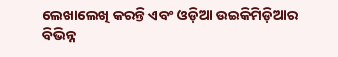ଲେଖାଲେଖି କରନ୍ତି ଏବଂ ଓଡ଼ିଆ ଉଇକିମିଡ଼ିଆର ବିଭିନ୍ନ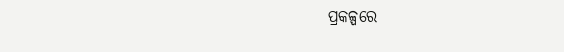ପ୍ରକଳ୍ପରେ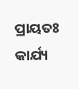ପ୍ରାୟତଃ କାର୍ଯ୍ୟ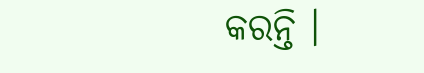କରନ୍ତି ।